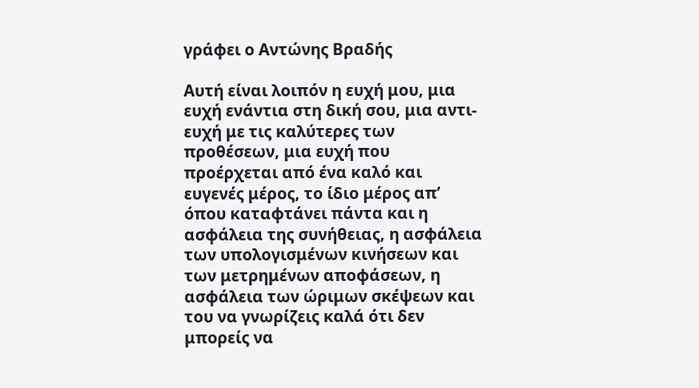γράφει ο Αντώνης Βραδής

Αυτή είναι λοιπόν η ευχή μου, μια ευχή ενάντια στη δική σου, μια αντι-ευχή με τις καλύτερες των προθέσεων, μια ευχή που προέρχεται από ένα καλό και ευγενές μέρος, το ίδιο μέρος απ’ όπου καταφτάνει πάντα και η ασφάλεια της συνήθειας, η ασφάλεια των υπολογισμένων κινήσεων και των μετρημένων αποφάσεων, η ασφάλεια των ώριμων σκέψεων και του να γνωρίζεις καλά ότι δεν μπορείς να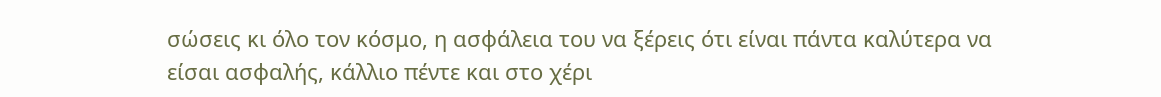σώσεις κι όλο τον κόσμο, η ασφάλεια του να ξέρεις ότι είναι πάντα καλύτερα να είσαι ασφαλής, κάλλιο πέντε και στο χέρι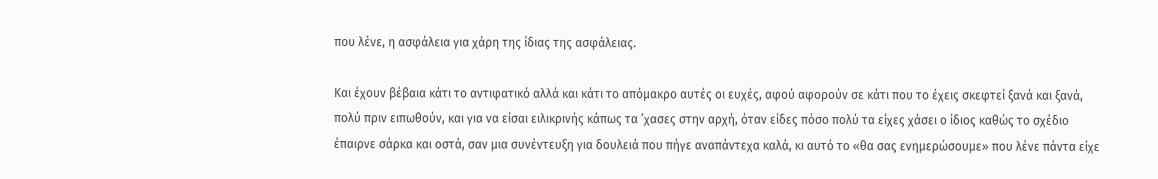που λένε, η ασφάλεια για χάρη της ίδιας της ασφάλειας.

Και έχουν βέβαια κάτι το αντιφατικό αλλά και κάτι το απόμακρο αυτές οι ευχές, αφού αφορούν σε κάτι που το έχεις σκεφτεί ξανά και ξανά, πολύ πριν ειπωθούν, και για να είσαι ειλικρινής κάπως τα ’χασες στην αρχή, όταν είδες πόσο πολύ τα είχες χάσει ο ίδιος καθώς το σχέδιο έπαιρνε σάρκα και οστά, σαν μια συνέντευξη για δουλειά που πήγε αναπάντεχα καλά, κι αυτό το «θα σας ενημερώσουμε» που λένε πάντα είχε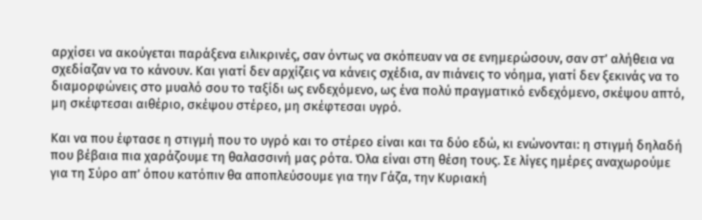αρχίσει να ακούγεται παράξενα ειλικρινές, σαν όντως να σκόπευαν να σε ενημερώσουν, σαν στ’ αλήθεια να σχεδίαζαν να το κάνουν. Και γιατί δεν αρχίζεις να κάνεις σχέδια, αν πιάνεις το νόημα, γιατί δεν ξεκινάς να το διαμορφώνεις στο μυαλό σου το ταξίδι ως ενδεχόμενο, ως ένα πολύ πραγματικό ενδεχόμενο, σκέψου απτό, μη σκέφτεσαι αιθέριο, σκέψου στέρεο, μη σκέφτεσαι υγρό.

Και να που έφτασε η στιγμή που το υγρό και το στέρεο είναι και τα δύο εδώ, κι ενώνονται: η στιγμή δηλαδή που βέβαια πια χαράζουμε τη θαλασσινή μας ρότα. Όλα είναι στη θέση τους. Σε λίγες ημέρες αναχωρούμε για τη Σύρο απ’ όπου κατόπιν θα αποπλεύσουμε για την Γάζα, την Κυριακή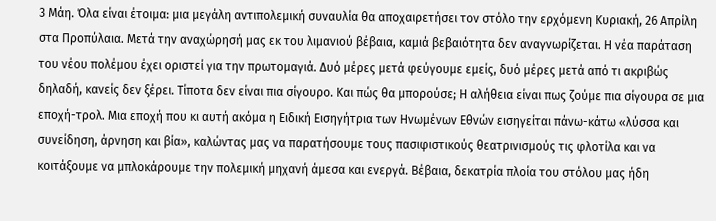3 Μάη. Όλα είναι έτοιμα: μια μεγάλη αντιπολεμική συναυλία θα αποχαιρετήσει τον στόλο την ερχόμενη Κυριακή, 26 Απρίλη στα Προπύλαια. Μετά την αναχώρησή μας εκ του λιμανιού βέβαια, καμιά βεβαιότητα δεν αναγνωρίζεται. Η νέα παράταση του νέου πολέμου έχει οριστεί για την πρωτομαγιά. Δυό μέρες μετά φεύγουμε εμείς, δυό μέρες μετά από τι ακριβώς δηλαδή, κανείς δεν ξέρει. Τίποτα δεν είναι πια σίγουρο. Και πώς θα μπορούσε; Η αλήθεια είναι πως ζούμε πια σίγουρα σε μια εποχή-τρολ. Μια εποχή που κι αυτή ακόμα η Ειδική Εισηγήτρια των Ηνωμένων Εθνών εισηγείται πάνω-κάτω «λύσσα και συνείδηση, άρνηση και βία», καλώντας μας να παρατήσουμε τους πασιφιστικούς θεατρινισμούς τις φλοτίλα και να κοιτάξουμε να μπλοκάρουμε την πολεμική μηχανή άμεσα και ενεργά. Βέβαια, δεκατρία πλοία του στόλου μας ήδη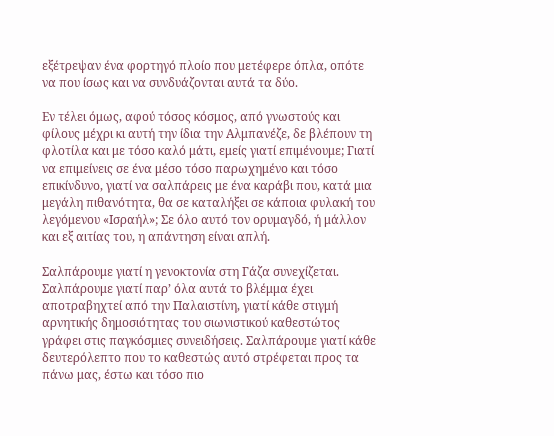εξέτρεψαν ένα φορτηγό πλοίο που μετέφερε όπλα, οπότε να που ίσως και να συνδυάζονται αυτά τα δύο.

Εν τέλει όμως, αφού τόσος κόσμος, από γνωστούς και φίλους μέχρι κι αυτή την ίδια την Αλμπανέζε, δε βλέπουν τη φλοτίλα και με τόσο καλό μάτι, εμείς γιατί επιμένουμε; Γιατί να επιμείνεις σε ένα μέσο τόσο παρωχημένο και τόσο επικίνδυνο, γιατί να σαλπάρεις με ένα καράβι που, κατά μια μεγάλη πιθανότητα, θα σε καταλήξει σε κάποια φυλακή του λεγόμενου «Ισραήλ»; Σε όλο αυτό τον ορυμαγδό, ή μάλλον και εξ αιτίας του, η απάντηση είναι απλή.

Σαλπάρουμε γιατί η γενοκτονία στη Γάζα συνεχίζεται. Σαλπάρουμε γιατί παρ’ όλα αυτά το βλέμμα έχει αποτραβηχτεί από την Παλαιστίνη, γιατί κάθε στιγμή αρνητικής δημοσιότητας του σιωνιστικού καθεστώτος γράφει στις παγκόσμιες συνειδήσεις. Σαλπάρουμε γιατί κάθε δευτερόλεπτο που το καθεστώς αυτό στρέφεται προς τα πάνω μας, έστω και τόσο πιο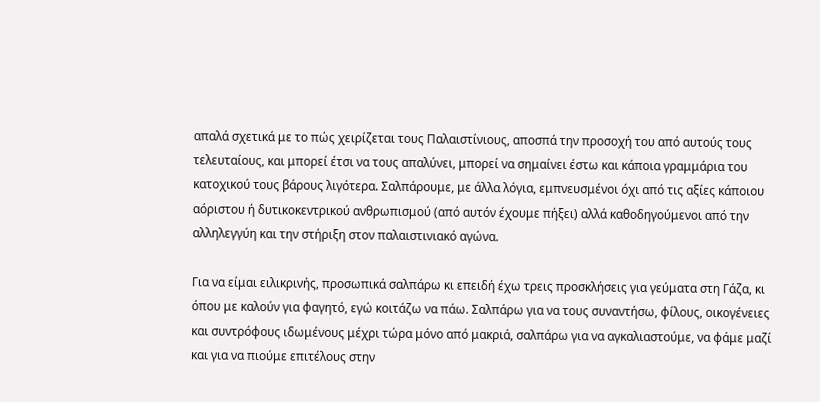απαλά σχετικά με το πώς χειρίζεται τους Παλαιστίνιους, αποσπά την προσοχή του από αυτούς τους τελευταίους, και μπορεί έτσι να τους απαλύνει, μπορεί να σημαίνει έστω και κάποια γραμμάρια του κατοχικού τους βάρους λιγότερα. Σαλπάρουμε, με άλλα λόγια, εμπνευσμένοι όχι από τις αξίες κάποιου αόριστου ή δυτικοκεντρικού ανθρωπισμού (από αυτόν έχουμε πήξει) αλλά καθοδηγούμενοι από την αλληλεγγύη και την στήριξη στον παλαιστινιακό αγώνα.

Για να είμαι ειλικρινής, προσωπικά σαλπάρω κι επειδή έχω τρεις προσκλήσεις για γεύματα στη Γάζα, κι όπου με καλούν για φαγητό, εγώ κοιτάζω να πάω. Σαλπάρω για να τους συναντήσω, φίλους, οικογένειες και συντρόφους ιδωμένους μέχρι τώρα μόνο από μακριά, σαλπάρω για να αγκαλιαστούμε, να φάμε μαζί και για να πιούμε επιτέλους στην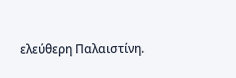ελεύθερη Παλαιστίνη.